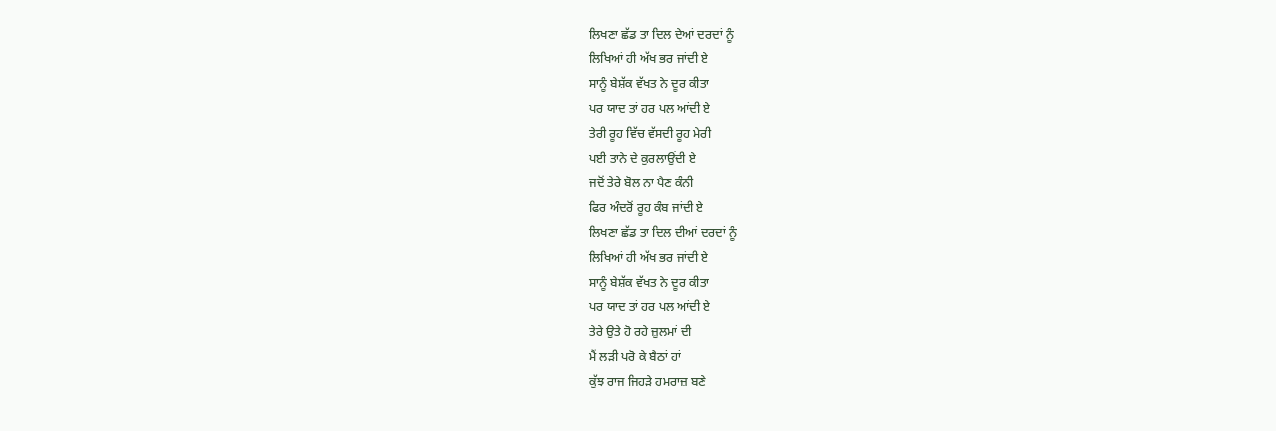ਲਿਖਣਾ ਛੱਡ ਤਾ ਦਿਲ ਦੇਆਂ ਦਰਦਾਂ ਨੂੰ
ਲਿਖਿਆਂ ਹੀ ਅੱਖ ਭਰ ਜਾਂਦੀ ਏ
ਸਾਨੂੰ ਬੇਸ਼ੱਕ ਵੱਖਤ ਨੇ ਦੂਰ ਕੀਤਾ
ਪਰ ਯਾਦ ਤਾਂ ਹਰ ਪਲ ਆਂਦੀ ਏ
ਤੇਰੀ ਰੂਹ ਵਿੱਚ ਵੱਸਦੀ ਰੂਹ ਮੇਰੀ
ਪਈ ਤਾਨੇ ਦੇ ਕੁਰਲਾਉਂਦੀ ਏ
ਜਦੋਂ ਤੇਰੇ ਬੋਲ ਨਾ ਪੈਣ ਕੰਨੀ
ਫਿਰ ਅੰਦਰੋਂ ਰੂਹ ਕੰਬ ਜਾਂਦੀ ਏ
ਲਿਖਣਾ ਛੱਡ ਤਾ ਦਿਲ ਦੀਆਂ ਦਰਦਾਂ ਨੂੰ
ਲਿਖਿਆਂ ਹੀ ਅੱਖ ਭਰ ਜਾਂਦੀ ਏ
ਸਾਨੂੰ ਬੇਸ਼ੱਕ ਵੱਖਤ ਨੇ ਦੂਰ ਕੀਤਾ
ਪਰ ਯਾਦ ਤਾਂ ਹਰ ਪਲ ਆਂਦੀ ਏ
ਤੇਰੇ ਉਤੇ ਹੋ ਰਹੇ ਜ਼ੁਲਮਾਂ ਦੀ
ਮੈਂ ਲੜੀ ਪਰੋ ਕੇ ਬੈਠਾਂ ਹਾਂ
ਕੁੱਝ ਰਾਜ ਜਿਹੜੇ ਹਮਰਾਜ਼ ਬਣੇ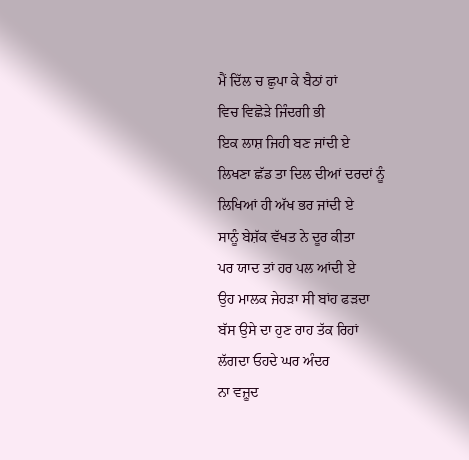ਮੈਂ ਦਿੱਲ ਚ ਛੁਪਾ ਕੇ ਬੈਠਾਂ ਹਾਂ
ਵਿਚ ਵਿਛੋੜੇ ਜਿੰਦਗੀ ਭੀ
ਇਕ ਲਾਸ਼ ਜਿਹੀ ਬਣ ਜਾਂਦੀ ਏ
ਲਿਖਣਾ ਛੱਡ ਤਾ ਦਿਲ ਦੀਆਂ ਦਰਦਾਂ ਨੂੰ
ਲਿਖਿਆਂ ਹੀ ਅੱਖ ਭਰ ਜਾਂਦੀ ਏ
ਸਾਨੂੰ ਬੇਸ਼ੱਕ ਵੱਖਤ ਨੇ ਦੂਰ ਕੀਤਾ
ਪਰ ਯਾਦ ਤਾਂ ਹਰ ਪਲ ਆਂਦੀ ਏ
ਉਹ ਮਾਲਕ ਜੇਹੜਾ ਸੀ ਬਾਂਹ ਫੜਦਾ
ਬੱਸ ਉਸੇ ਦਾ ਹੁਣ ਰਾਹ ਤੱਕ ਰਿਹਾਂ
ਲੱਗਦਾ ਓਹਦੇ ਘਰ ਅੰਦਰ
ਨਾ ਵਜ਼ੂਦ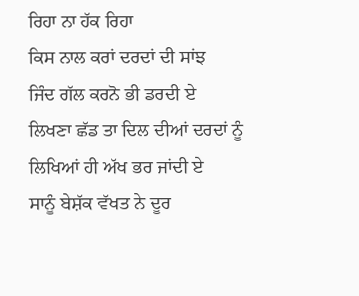ਰਿਹਾ ਨਾ ਹੱਕ ਰਿਹਾ
ਕਿਸ ਨਾਲ ਕਰਾਂ ਦਰਦਾਂ ਦੀ ਸਾਂਝ
ਜਿੰਦ ਗੱਲ ਕਰਨੋ ਭੀ ਡਰਦੀ ਏ
ਲਿਖਣਾ ਛੱਡ ਤਾ ਦਿਲ ਦੀਆਂ ਦਰਦਾਂ ਨੂੰ
ਲਿਖਿਆਂ ਹੀ ਅੱਖ ਭਰ ਜਾਂਦੀ ਏ
ਸਾਨੂੰ ਬੇਸ਼ੱਕ ਵੱਖਤ ਨੇ ਦੂਰ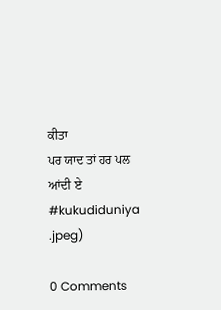ਕੀਤਾ
ਪਰ ਯਾਦ ਤਾਂ ਹਰ ਪਲ ਆਂਦੀ ਏ
#kukudiduniya
.jpeg)

0 Comments